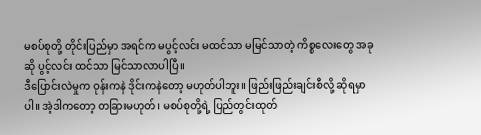မစပ်စုတို့ တိုင်းပြည်မှာ အရင်က မပွင့်လင်း မထင်သာ မမြင်သာတဲ့ ကိစ္စလေးတွေ အခုဆို ပွင့်လင်း ထင်သာ မြင်သာလာပါပြီ။
ဒီပြောင်းလဲမှုက ဝုန်းကနဲ ဒိုင်းကနဲတော့ မဟုတ်ပါဘူး။ ဖြည်းဖြည်းချင်းစီလို့ ဆိုရမှာပါ။ အဲ့ဒါကတော့ တခြားမဟုတ်၊ မစပ်စုတို့ရဲ့ ပြည်တွင်းထုတ်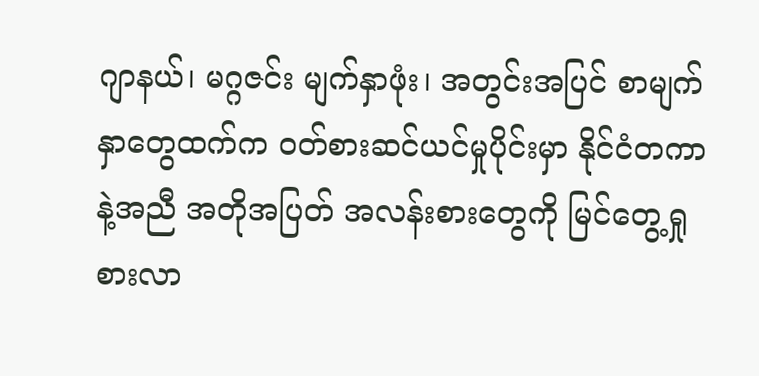ဂျာနယ်၊ မဂ္ဂဇင်း မျက်နှာဖုံး၊ အတွင်းအပြင် စာမျက်နှာတွေထက်က ဝတ်စားဆင်ယင်မှုပိုင်းမှာ နိုင်ငံတကာနဲ့အညီ အတိုအပြတ် အလန်းစားတွေကို မြင်တွေ့ရှုစားလာ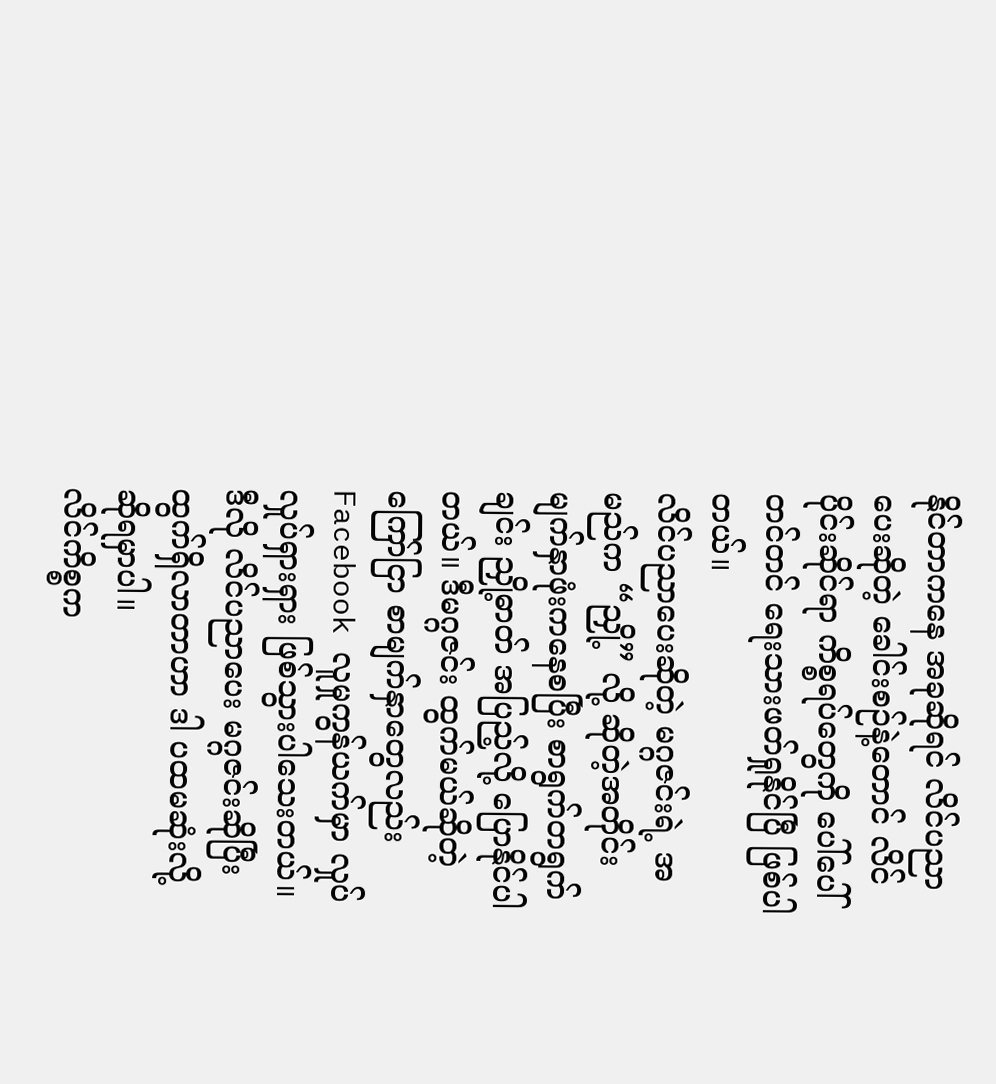နိုင်တာကနေ အခုဆိုရင် လိင်ပညာပေးဆိုတဲ့ ခေါင်းစဉ်နဲ့တောင် လိင်ပိုင်းဆိုင်ရာ ကိစ္စရပ်တွေကို ပေါ်ပေါ်တင်တင် ရေးသားဖတ်ရှုနိုင်ပြီ ဖြစ်ပါတယ်။
လိင်ပညာပေးဆိုတဲ့ မဂ္ဂဇင်းရဲ့ အမည်က “ညှို့” လို့ ဆိုတဲ့အတိုင်း မျက်နှာဖုံးကနေစပြီး စာရွက်တရွက်ချင်း ညှို့ဓာတ် အပြည့်လို့ ပြောနိုင်ပါတယ်။ ဒီမဂ္ဂဇင်း ထွက်မယ်ဆိုတဲ့ ကြော်ငြာ စာမျက်နှာတွေလည်း Facebook လူမှုကွန်ယက်မှာ လှုပ်လှုပ်ရှားရှား ဖြစ်သွားပါသေးတယ်။ ဒီလို လိင်ပညာပေး မဂ္ဂဇင်းဆိုပြီး ထွက်ရှိလာတာဟာ ဒါ ပထမဆုံးလို့ ဆိုရမှာပါ။
လိင်ကိစ္စက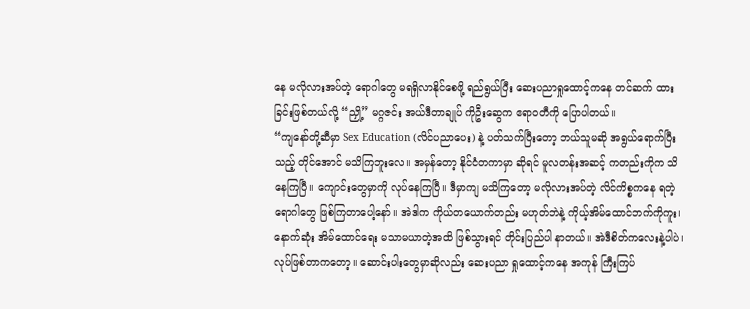နေ မလိုလားအပ်တဲ့ ရောဂါတွေ မရရှိလာနိုင်စေဖို့ ရည်ရွယ်ပြီး ဆေးပညာရှုထောင့်ကနေ တင်ဆက် ထားခြင်းဖြစ်တယ်လို့ “ညှို့” မဂ္ဂဇင်း အယ်ဒီတာချုပ် ကိုဦးဆွေက ဧရာဝတီကို ပြောပါတယ်။
“ကျနော်တို့ဆီမှာ Sex Education (လိင်ပညာပေး) နဲ့ ပတ်သက်ပြီးတော့ ဘယ်သူမဆို အရွယ်ရောက်ပြီးသည့် တိုင်အောင် မသိကြဘူးလေ။ အမှန်တော့ နိုင်ငံတကာမှာ ဆိုရင် မူလတန်းအဆင့် ကတည်းကိုက သိနေကြပြီ။ ကျောင်းတွေမှာကို လုပ်နေကြပြီ။ ဒီမှာကျ မသိကြတော့ မလိုလားအပ်တဲ့ လိင်ကိစ္စကနေ ရတဲ့ရောဂါတွေ ဖြစ်ကြတာပေါ့နော်။ အဲဒါက ကိုယ်တယောက်တည်း မဟုတ်ဘဲနဲ့ ကိုယ့်အိမ်ထောင်ဘက်ကိုကူး၊ နောက်ဆုံး အိမ်ထောင်ရေး မသာမယာတဲ့အထိ ဖြစ်သွားရင် တိုင်းပြည်ပါ နာတယ်။ အဲဒီစိတ်ကလေးနဲ့ပါပဲ၊ လုပ်ဖြစ်တာကတော့။ ဆောင်းပါးတွေမှာဆိုလည်း ဆေးပညာ ရှုထောင့်ကနေ အကုန် ကြီးကြပ်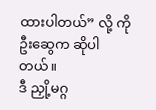ထားပါတယ်” လို့ ကိုဦးဆွေက ဆိုပါတယ်။
ဒီ ညှို့မဂ္ဂ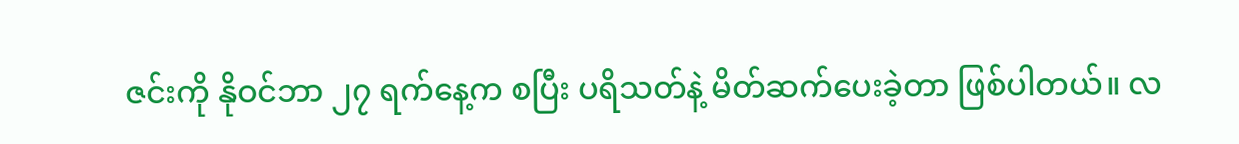ဇင်းကို နိုဝင်ဘာ ၂၇ ရက်နေ့က စပြီး ပရိသတ်နဲ့ မိတ်ဆက်ပေးခဲ့တာ ဖြစ်ပါတယ်။ လ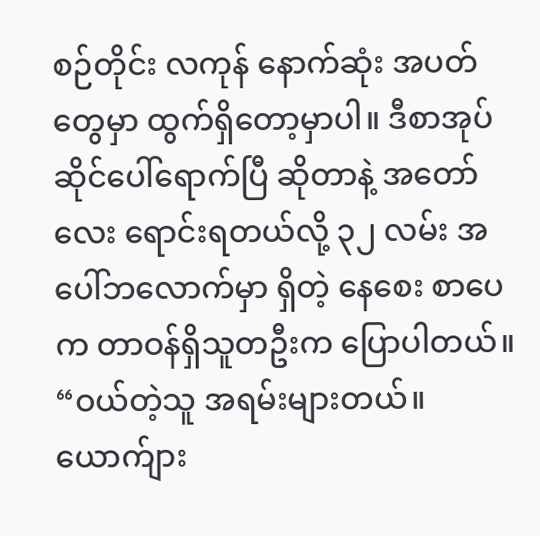စဉ်တိုင်း လကုန် နောက်ဆုံး အပတ်တွေမှာ ထွက်ရှိတော့မှာပါ။ ဒီစာအုပ် ဆိုင်ပေါ်ရောက်ပြီ ဆိုတာနဲ့ အတော်လေး ရောင်းရတယ်လို့ ၃၂ လမ်း အပေါ်ဘလောက်မှာ ရှိတဲ့ နေစေး စာပေက တာဝန်ရှိသူတဦးက ပြောပါတယ်။
“ဝယ်တဲ့သူ အရမ်းများတယ်။ ယောက်ျား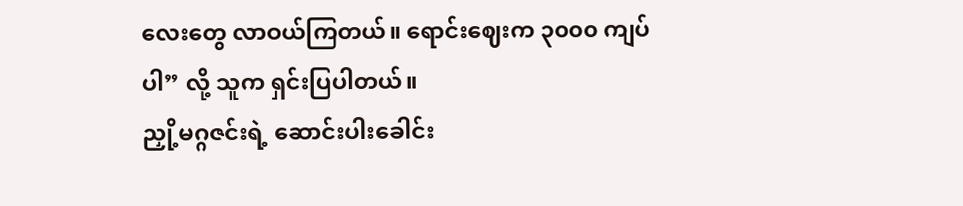လေးတွေ လာဝယ်ကြတယ်။ ရောင်းဈေးက ၃၀၀၀ ကျပ်ပါ” လို့ သူက ရှင်းပြပါတယ်။
ညှို့မဂ္ဂဇင်းရဲ့ ဆောင်းပါးခေါင်း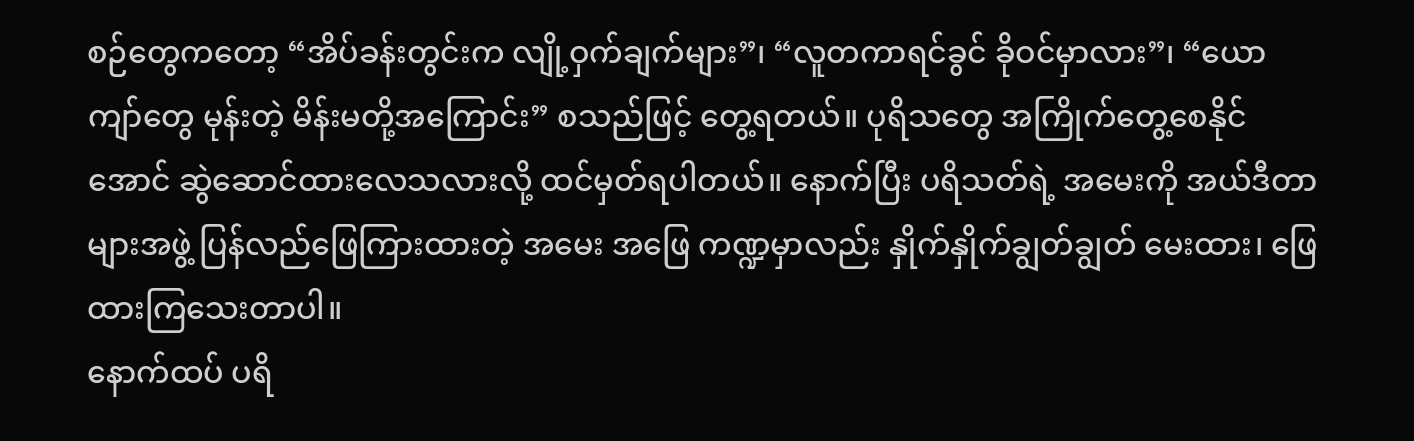စဉ်တွေကတော့ “အိပ်ခန်းတွင်းက လျို့ဝှက်ချက်များ”၊ “လူတကာရင်ခွင် ခိုဝင်မှာလား”၊ “ယောကျာ်တွေ မုန်းတဲ့ မိန်းမတို့အကြောင်း” စသည်ဖြင့် တွေ့ရတယ်။ ပုရိသတွေ အကြိုက်တွေ့စေနိုင်အောင် ဆွဲဆောင်ထားလေသလားလို့ ထင်မှတ်ရပါတယ်။ နောက်ပြီး ပရိသတ်ရဲ့ အမေးကို အယ်ဒီတာများအဖွဲ့ ပြန်လည်ဖြေကြားထားတဲ့ အမေး အဖြေ ကဏ္ဍမှာလည်း နှိုက်နှိုက်ချွတ်ချွတ် မေးထား၊ ဖြေထားကြသေးတာပါ။
နောက်ထပ် ပရိ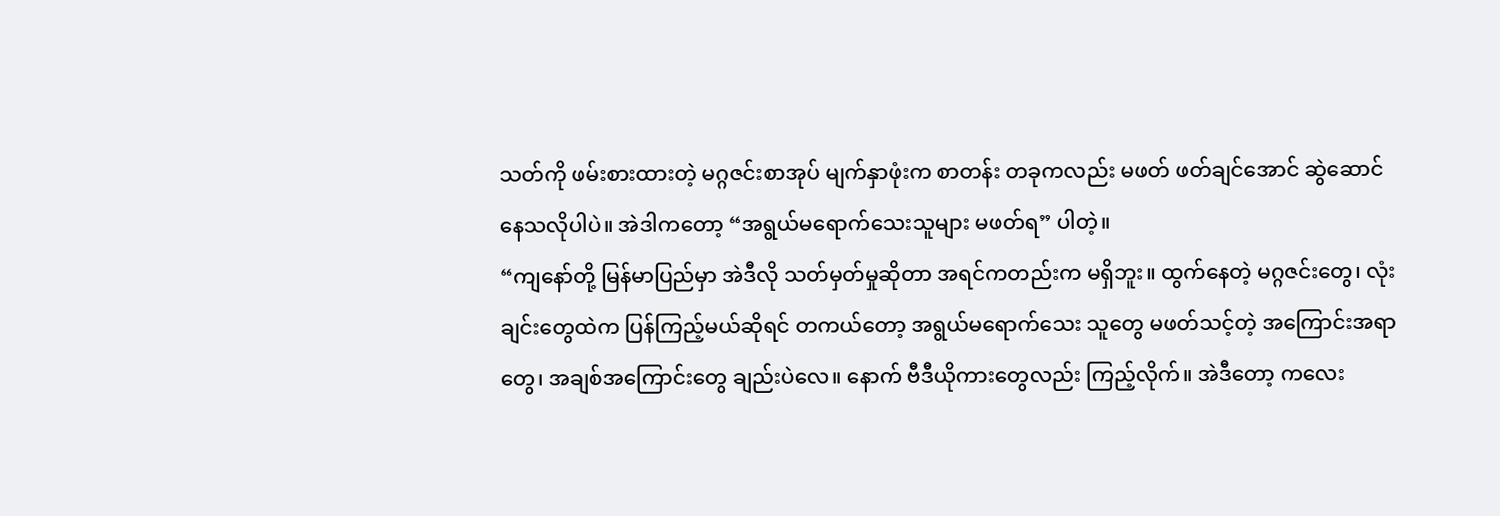သတ်ကို ဖမ်းစားထားတဲ့ မဂ္ဂဇင်းစာအုပ် မျက်နှာဖုံးက စာတန်း တခုကလည်း မဖတ် ဖတ်ချင်အောင် ဆွဲဆောင်နေသလိုပါပဲ။ အဲဒါကတော့ “အရွယ်မရောက်သေးသူများ မဖတ်ရ” ပါတဲ့။
“ကျနော်တို့ မြန်မာပြည်မှာ အဲဒီလို သတ်မှတ်မှုဆိုတာ အရင်ကတည်းက မရှိဘူး။ ထွက်နေတဲ့ မဂ္ဂဇင်းတွေ၊ လုံးချင်းတွေထဲက ပြန်ကြည့်မယ်ဆိုရင် တကယ်တော့ အရွယ်မရောက်သေး သူတွေ မဖတ်သင့်တဲ့ အကြောင်းအရာတွေ၊ အချစ်အကြောင်းတွေ ချည်းပဲလေ။ နောက် ဗီဒီယိုကားတွေလည်း ကြည့်လိုက်။ အဲဒီတော့ ကလေး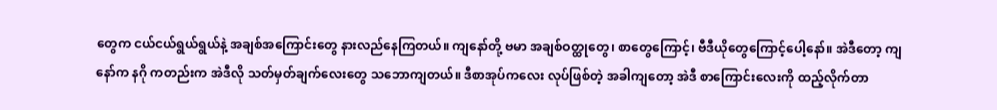တွေက ငယ်ငယ်ရွယ်ရွယ်နဲ့ အချစ်အကြောင်းတွေ နားလည်နေကြတယ်။ ကျနော်တို့ ဗမာ အချစ်ဝတ္ထုတွေ၊ စာတွေကြောင့်၊ ဗီဒီယိုတွေကြောင့်ပေါ့နော်။ အဲဒီတော့ ကျနော်က နဂို ကတည်းက အဲဒီလို သတ်မှတ်ချက်လေးတွေ သဘောကျတယ်။ ဒီစာအုပ်ကလေး လုပ်ဖြစ်တဲ့ အခါကျတော့ အဲဒီ စာကြောင်းလေးကို ထည့်လိုက်တာ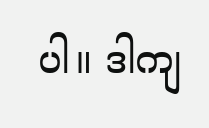ပါ။ ဒါကျ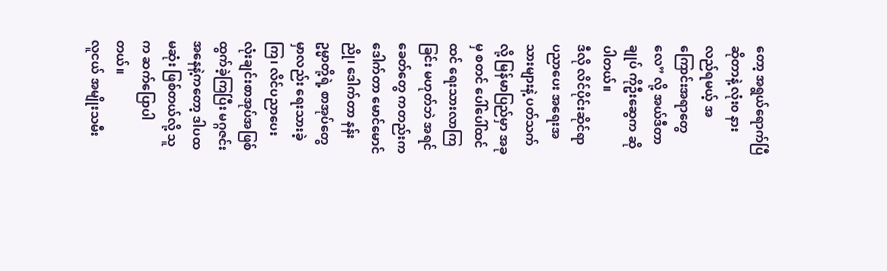တော့ အရွယ်ရောက်ပြီ ဆိုတာနဲ့ လုံး၀ နားလည်ရမယ့် အကြောင်းအရာတွေလေ” လို့ အယ်ဒီတာချုပ် ကိုဦးဆွေက ဆိုပါတယ်။
ဒီလို လိင်ပိုင်းဆိုင်ရာ ပညာပေး အရေးအသားများနဲ့ ပတ်သက်လို့ မြန်မာပြည်မှာ အခုမှ စတင် ပေါ်ပေါ်ထင်ထင် ရေးသားလာကြခြင်း မဟုတ်ဘဲ အရင်ခေတ်တွေ ကတည်းက ဒေါက်တာ မောင်မောင်ညို၊ ဒေါက်တာ နန်းဥမ္မာတို့ရဲ့ စာအုပ်တွေမှာလည်း ရေးသားခဲ့ကြ၊ လိင်ပညာပေး လုံးချင်းစာအုပ်အဖြစ် ထွက်ခဲ့ကြပြီး မဂ္ဂဇင်း အနေနဲ့ကတော့ ဒါပထမဆုံး ဖြစ်တယ်လို့ သူက ဆက်ပြောပါတယ်။
လူငယ် အမျိုးသမီး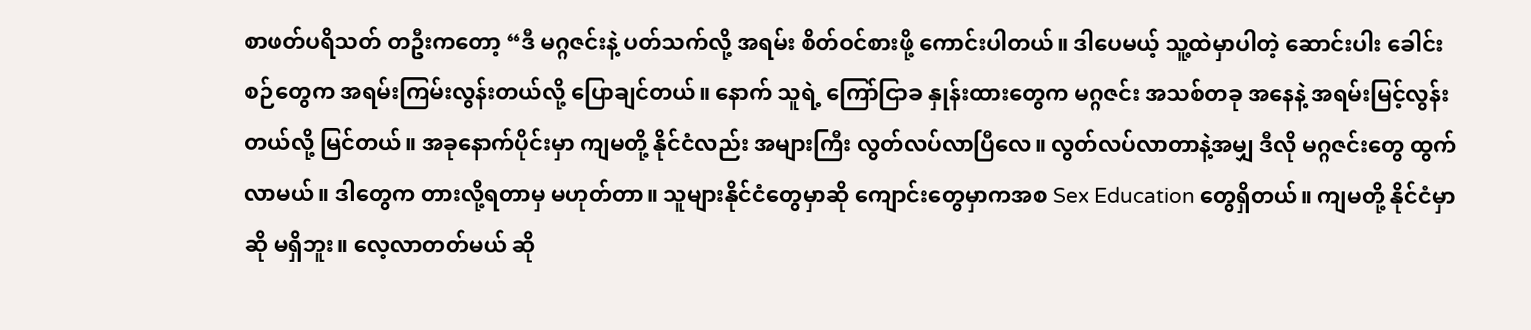စာဖတ်ပရိသတ် တဦးကတော့ “ဒီ မဂ္ဂဇင်းနဲ့ ပတ်သက်လို့ အရမ်း စိတ်ဝင်စားဖို့ ကောင်းပါတယ်။ ဒါပေမယ့် သူ့ထဲမှာပါတဲ့ ဆောင်းပါး ခေါင်းစဉ်တွေက အရမ်းကြမ်းလွန်းတယ်လို့ ပြောချင်တယ်။ နောက် သူရဲ့ ကြော်ငြာခ နှုန်းထားတွေက မဂ္ဂဇင်း အသစ်တခု အနေနဲ့ အရမ်းမြင့်လွန်းတယ်လို့ မြင်တယ်။ အခုနောက်ပိုင်းမှာ ကျမတို့ နိုင်ငံလည်း အများကြီး လွတ်လပ်လာပြီလေ။ လွတ်လပ်လာတာနဲ့အမျှ ဒီလို မဂ္ဂဇင်းတွေ ထွက်လာမယ်။ ဒါတွေက တားလို့ရတာမှ မဟုတ်တာ။ သူများနိုင်ငံတွေမှာဆို ကျောင်းတွေမှာကအစ Sex Education တွေရှိတယ်။ ကျမတို့ နိုင်ငံမှာဆို မရှိဘူး။ လေ့လာတတ်မယ် ဆို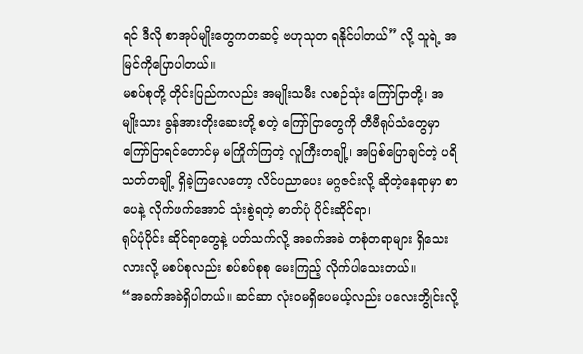ရင် ဒီလို စာအုပ်မျိုးတွေကတဆင့် ဗဟုသုတ ရနိုင်ပါတယ်” လို့ သူရဲ့ အမြင်ကိုပြောပါတယ်။
မစပ်စုတို့ တိုင်းပြည်ကလည်း အမျိုးသမီး လစဉ်သုံး ကြော်ငြာတို့၊ အမျိုးသား ခွန်အားတိုးဆေးတို့ စတဲ့ ကြော်ငြာတွေကို တီဗီရုပ်သံတွေမှာ ကြော်ငြာရင်တောင်မှ မကြိုက်ကြတဲ့ လူကြီးတချို့၊ အပြစ်ပြောချင်တဲ့ ပရိသတ်တချို့ ရှိခဲ့ကြလေတော့ လိင်ပညာပေး မဂ္ဂဇင်းလို့ ဆိုတဲ့နေရာမှာ စာပေနဲ့ လိုက်ဖက်အောင် သုံးစွဲရတဲ့ ဓာတ်ပုံ ပိုင်းဆိုင်ရာ၊
ရုပ်ပုံပိုင်း ဆိုင်ရာတွေနဲ့ ပတ်သက်လို့ အခက်အခဲ တစုံတရာများ ရှိသေးလားလို့ မစပ်စုလည်း စပ်စပ်စုစု မေးကြည့် လိုက်ပါသေးတယ်။
“အခက်အခဲရှိပါတယ်။ ဆင်ဆာ လုံးဝမရှိပေမယ့်လည်း ပလေးဘွိုင်းလို့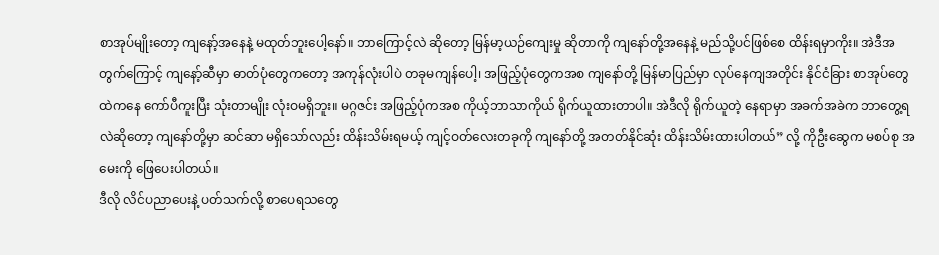စာအုပ်မျိုးတော့ ကျနော့်အနေနဲ့ မထုတ်ဘူးပေါ့နော်။ ဘာကြောင့်လဲ ဆိုတော့ မြန်မာ့ယဉ်ကျေးမှု ဆိုတာကို ကျနော်တို့အနေနဲ့ မည်သို့ပင်ဖြစ်စေ ထိန်းရမှာကိုး။ အဲဒီအတွက်ကြောင့် ကျနော့်ဆီမှာ ဓာတ်ပုံတွေကတော့ အကုန်လုံးပါပဲ တခုမကျန်ပေါ့၊ အဖြည့်ပုံတွေကအစ ကျနော်တို့ မြန်မာပြည်မှာ လုပ်နေကျအတိုင်း နိုင်ငံခြား စာအုပ်တွေထဲကနေ ကော်ပီကူးပြီး သုံးတာမျိုး လုံးဝမရှိဘူး။ မဂ္ဂဇင်း အဖြည့်ပုံကအစ ကိုယ့်ဘာသာကိုယ် ရိုက်ယူထားတာပါ။ အဲဒီလို ရိုက်ယူတဲ့ နေရာမှာ အခက်အခဲက ဘာတွေ့ရလဲဆိုတော့ ကျနော်တို့မှာ ဆင်ဆာ မရှိသော်လည်း ထိန်းသိမ်းရမယ့် ကျင့်ဝတ်လေးတခုကို ကျနော်တို့ အတတ်နိုင်ဆုံး ထိန်းသိမ်းထားပါတယ်” လို့ ကိုဦးဆွေက မစပ်စု အမေးကို ဖြေပေးပါတယ်။
ဒီလို လိင်ပညာပေးနဲ့ ပတ်သက်လို့ စာပေရသတွေ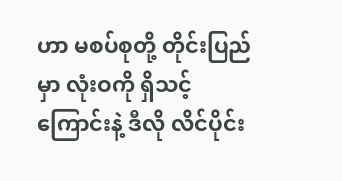ဟာ မစပ်စုတို့ တိုင်းပြည်မှာ လုံးဝကို ရှိသင့်ကြောင်းနဲ့ ဒီလို လိင်ပိုင်း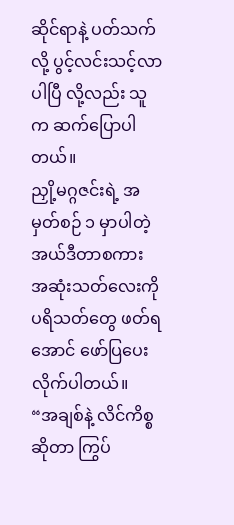ဆိုင်ရာနဲ့ ပတ်သက်လို့ ပွင့်လင်းသင့်လာပါပြီ လို့လည်း သူက ဆက်ပြောပါတယ်။
ညှို့မဂ္ဂဇင်းရဲ့ အမှတ်စဉ် ၁ မှာပါတဲ့ အယ်ဒီတာစကား အဆုံးသတ်လေးကို ပရိသတ်တွေ ဖတ်ရအောင် ဖော်ပြပေးလိုက်ပါတယ်။
“အချစ်နဲ့ လိင်ကိစ္စဆိုတာ ကြွပ်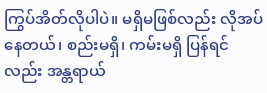ကြွပ်အိတ်လိုပါပဲ။ မရှိမဖြစ်လည်း လိုအပ်နေတယ်၊ စည်းမရှိ၊ ကမ်းမရှိ ပြန်ရင်လည်း အန္တရာယ်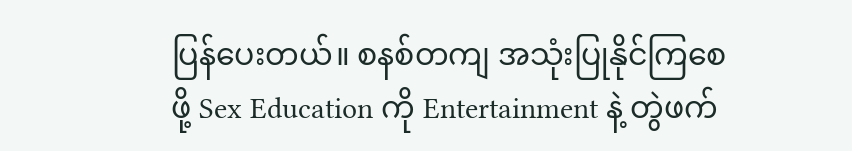ပြန်ပေးတယ်။ စနစ်တကျ အသုံးပြုနိုင်ကြစေဖို့ Sex Education ကို Entertainment နဲ့ တွဲဖက်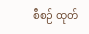စီစဉ် ထုတ်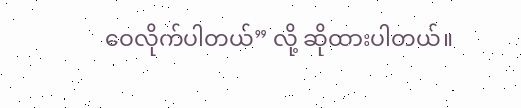ဝေလိုက်ပါတယ်” လို့ ဆိုထားပါတယ်။